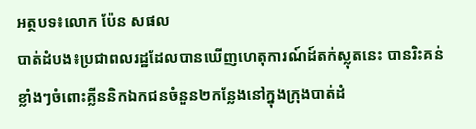អត្ថបទ៖លោក ប៉ែន សផល
បាត់ដំបង៖ប្រជាពលរដ្ឋដែលបានឃើញហេតុការណ៍ដ៍តក់ស្លុតនេះ បានរិះគន់ខ្លាំងៗចំពោះគ្លីននិកឯកជនចំនួន២កន្លែងនៅក្នុងក្រុងបាត់ដំ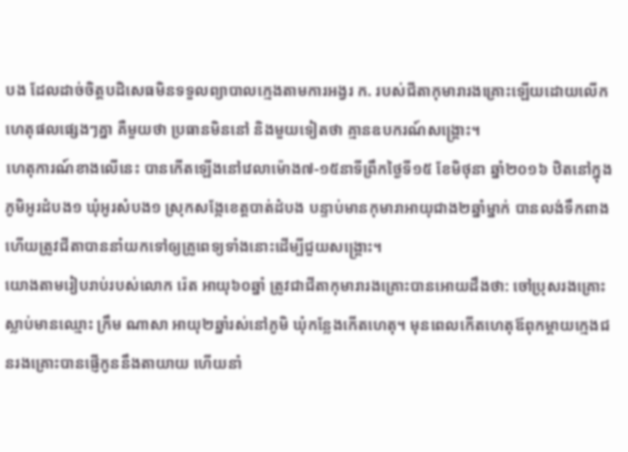បង ដែលដាច់ចិត្តបដិសេធមិនទទួលព្យាបាលក្មេងតាមការអង្វរ ក. របស់ជីតាកុមារារងគ្រោះឡើយដោយលើកហេតុផលផ្សេងៗគ្នា គឺមួយថា ប្រធានមិននៅ និងមួយទៀតថា គ្មានឧបករណ៍សង្គ្រោះ។
ហេតុការណ៍ខាងលើនេះ បានកើតឡើងនៅវេលាម៉ោង៧-១៥នាទីព្រឹកថ្ងៃទី១៥ ខែមិថុនា ឆ្នាំ២០១៦ ឋិតនៅក្នុងភូមិអូរដំបង១ ឃុំអូរសំបង១ ស្រុកសង្កែខេត្តបាត់ដំបង បន្ទាប់មានកុមារាអាយុជាង២ឆ្នាំម្នាក់ បានលង់ទឹកពាងហើយត្រូវជីតាបាននាំយកទៅឲ្យគ្រូពេទ្យទាំងនោះដើម្បីជួយសង្គ្រោះ។
យោងតាមរៀបរាប់របស់លោក រ៉េត អាយុ៦០ឆ្នាំ ត្រូវជាជីតាកុមារារងគ្រោះបានអោយដឹងថា: ចៅប្រុសរងគ្រោះស្លាប់មានឈ្មោះ ក្រឹម ណាសា អាយុ២ឆ្នាំរស់នៅភូមិ ឃុំកន្លែងកើតហេតុ។ មុនពេលកើតហេតុឪពុកម្ដាយក្មេងជនរងគ្រោះបានផ្ញើកូននឹងតាយាយ ហើយនាំ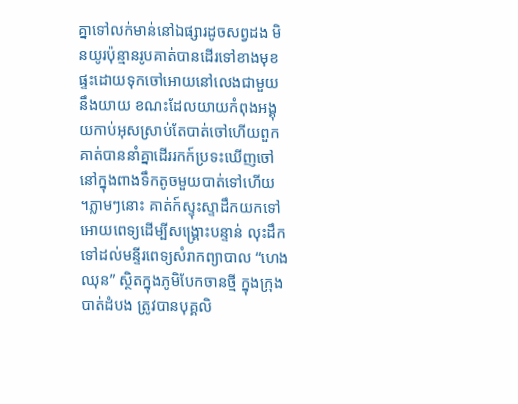គ្នាទៅលក់មាន់នៅឯផ្សារដូចសព្វដង មិនយូរប៉ុន្មានរូបគាត់បានដើរទៅខាងមុខផ្ទះដោយទុកចៅអោយនៅលេងជាមួយនឹងយាយ ខណះដែលយាយកំពុងអង្គុយកាប់អុសស្រាប់តែបាត់ចៅហើយពួកគាត់បាននាំគ្នាដើររកក៍ប្រទះឃើញចៅនៅក្នុងពាងទឹកតូចមួយបាត់ទៅហើយ ។ភ្លាមៗនោះ គាត់ក៍ស្ទុះស្ទាដឹកយកទៅអោយពេទ្យដើម្បីសង្គ្រោះបន្ទាន់ លុះដឹកទៅដល់មន្ទីរពេទ្យសំរាកព្យាបាល “ហេង ឈុន” ស្ថិតក្នុងភូមិបែកចានថ្មី ក្នុងក្រុងបាត់ដំបង ត្រូវបានបុគ្គលិ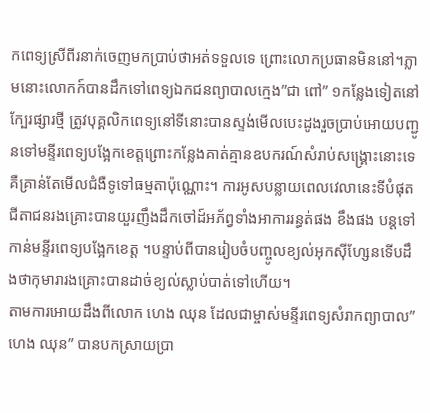កពេទ្យស្រីពីរនាក់ចេញមកប្រាប់ថាអត់ទទួលទេ ព្រោះលោកប្រធានមិននៅ។ភ្លាមនោះលោកក៍បានដឹកទៅពេទ្យឯកជនព្យាបាលក្មេង”ជា ពៅ” ១កន្លែងទៀតនៅក្បែរផ្សារថ្មី ត្រូវបុគ្គលិកពេទ្យនៅទីនោះបានស្ទង់មើលបេះដូងរួចប្រាប់អោយបញ្ជូនទៅមន្ទីរពេទ្យបង្អែកខេត្តព្រោះកន្លែងគាត់គ្មានឧបករណ៍សំរាប់សង្គ្រោះនោះទេគឺគ្រាន់តែមើលជំងឺទូទៅធម្មតាប៉ុណ្ណោះ។ ការអូសបន្លាយពេលវេលានេះទីបំផុតជីតាជនរងគ្រោះបានយួរញឹងដឹកចៅដ៍អភ័ព្វទាំងអាការរន្ធត់ផង ខឹងផង បន្តទៅកាន់មន្ទីរពេទ្យបង្អែកខេត្ត ។បន្ទាប់ពីបានរៀបចំបញ្ចូលខ្យល់អុកស៊ីហ្សែនទើបដឹងថាកុមារារងគ្រោះបានដាច់ខ្យល់ស្លាប់បាត់ទៅហើយ។
តាមការអោយដឹងពីលោក ហេង ឈុន ដែលជាម្ចាស់មន្ទីរពេទ្យសំរាកព្យាបាល” ហេង ឈុន” បានបកស្រាយប្រា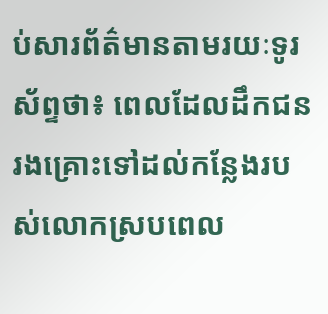ប់សារព័ត៌មានតាមរយៈទូរស័ព្ទថា៖ ពេលដែលដឹកជនរងគ្រោះទៅដល់កន្លែងរបស់លោកស្របពេល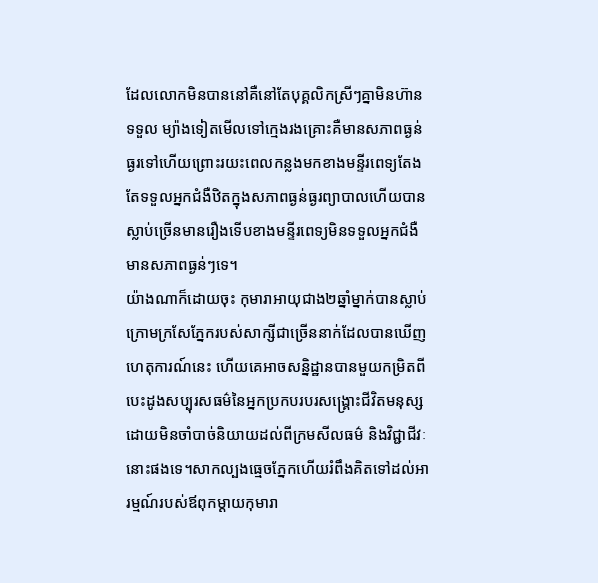ដែលលោកមិនបាននៅគឺនៅតែបុគ្គលិកស្រីៗគ្នាមិនហ៊ានទទួល ម្យ៉ាងទៀតមើលទៅក្មេងរងគ្រោះគឺមានសភាពធ្ងន់ធ្ងរទៅហើយព្រោះរយះពេលកន្លងមកខាងមន្ទីរពេទ្យតែងតែទទួលអ្នកជំងឺឋិតក្នុងសភាពធ្ងន់ធ្ងរព្យាបាលហើយបានស្លាប់ច្រើនមានរឿងទើបខាងមន្ទីរពេទ្យមិនទទួលអ្នកជំងឺមានសភាពធ្ងន់ៗទេ។
យ៉ាងណាក៏ដោយចុះ កុមារាអាយុជាង២ឆ្នាំម្នាក់បានស្លាប់ក្រោមក្រសែភ្នែករបស់សាក្សីជាច្រើននាក់ដែលបានឃើញហេតុការណ៍នេះ ហើយគេអាចសន្និដ្ឋានបានមួយកម្រិតពីបេះដូងសប្បុរសធម៌នៃអ្នកប្រកបរបរសង្គ្រោះជីវិតមនុស្ស ដោយមិនចាំបាច់និយាយដល់ពីក្រមសីលធម៌ និងវិជ្ជាជីវៈនោះផងទេ។សាកល្បងធ្មេចភ្នែកហើយរំពឹងគិតទៅដល់អារម្មណ៍របស់ឪពុកម្តាយកុមារា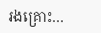រងគ្រោះ…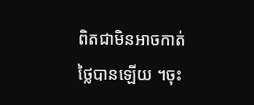ពិតជាមិនអាចកាត់ថ្លៃបានឡើយ ។ចុះ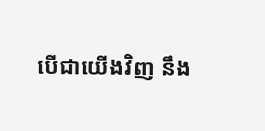បើជាយើងវិញ នឹង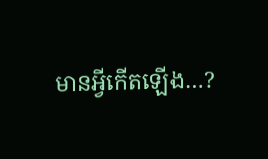មានអ្វីកើតឡើង…?